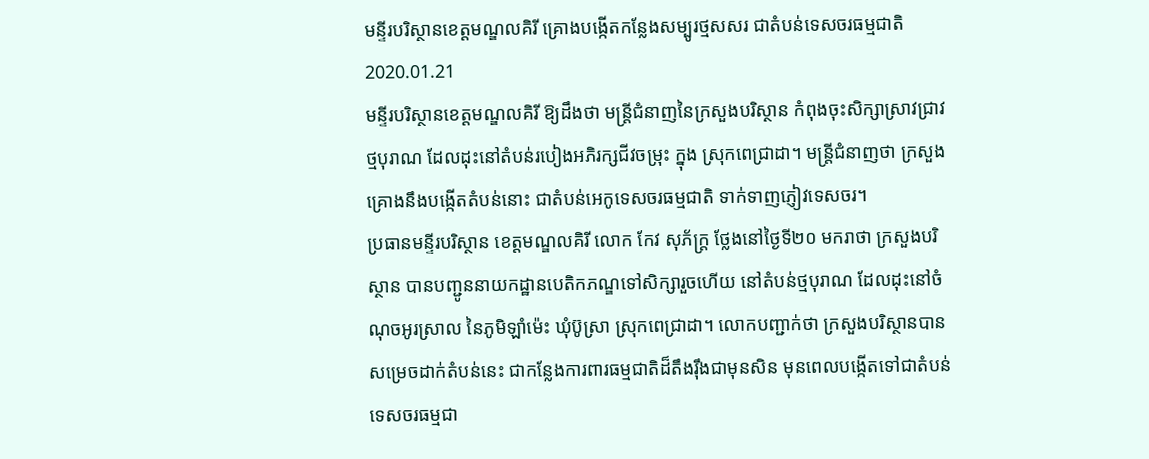មន្ទីរបរិស្ថានខេត្តមណ្ឌលគិរី គ្រោងបង្កើតកន្លែងសម្បូរថ្មសសរ ជាតំបន់ទេសចរធម្មជាតិ
2020.01.21
មន្ទីរបរិស្ថានខេត្តមណ្ឌលគិរី ឱ្យដឹងថា មន្ត្រីជំនាញនៃក្រសួងបរិស្ថាន កំពុងចុះសិក្សាស្រាវជ្រាវថ្មបុរាណ ដែលដុះនៅតំបន់របៀងអភិរក្សជីវចម្រុះ ក្នុង ស្រុកពេជ្រាដា។ មន្ត្រីជំនាញថា ក្រសួងគ្រោងនឹងបង្កើតតំបន់នោះ ជាតំបន់អេកូទេសចរធម្មជាតិ ទាក់ទាញភ្ញៀវទេសចរ។
ប្រធានមន្ទីរបរិស្ថាន ខេត្តមណ្ឌលគិរី លោក កែវ សុភ័ក្ត្រ ថ្លែងនៅថ្ងៃទី២០ មករាថា ក្រសួងបរិស្ថាន បានបញ្ជូននាយកដ្ឋានបេតិកភណ្ឌទៅសិក្សារួចហើយ នៅតំបន់ថ្មបុរាណ ដែលដុះនៅចំណុចអូរស្រាល នៃភូមិឡាំម៉េះ ឃុំប៊ូស្រា ស្រុកពេជ្រាដា។ លោកបញ្ជាក់ថា ក្រសួងបរិស្ថានបានសម្រេចដាក់តំបន់នេះ ជាកន្លែងការពារធម្មជាតិដ៏តឹងរ៉ឹងជាមុនសិន មុនពេលបង្កើតទៅជាតំបន់ទេសចរធម្មជា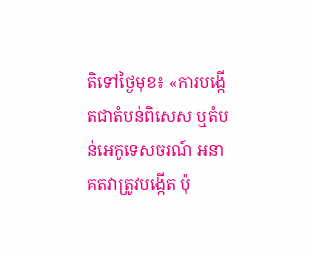តិទៅថ្ងៃមុខ៖ «ការបង្កើតជាតំបន់ពិសេស ឬតំបន់អេកូទេសចរណ៍ អនាគតវាត្រូវបង្កើត ប៉ុ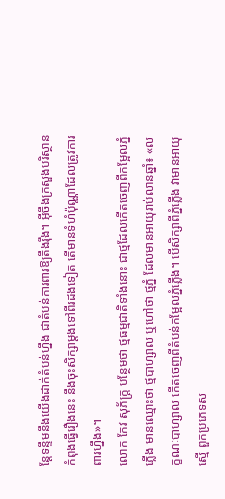ន្តែទន្ទឹមនឹងយើងដាក់តំបន់ហ្នឹង ជាតំបន់ការពារឱ្យតឹងរ៉ឹង។ អ៊ីចឹងក្រសួងបរិស្ថានកំពុងធ្វើរឿងនេះ នឹងចុះសិក្សាម្តងទៅពីរដងទៀត តើមានទំហំប៉ុណ្ណាដែលត្រូវការពារហ្នឹង»។
លោក កែវ សុភ័ក្ត្រ បន្ថែមថា ថ្មធម្មជាតិទាំងនោះ ជាថ្មដែលកើតចេញពីកម្អែលភ្នំភ្លើង មានឈ្មោះថា ថ្មបាហ្សាល ឬហៅថា ថ្មភ្នំ ដែលមានអាយុរាប់លានឆ្នាំ៖ «លក្ខណៈបាហ្សាល កើតចេញពីតំបន់កម្អែលភ្នំភ្លើង។ បើសិក្សាពីភ្នំភ្លើង វាមានអាយុស្មើ ពួកប្រភេទស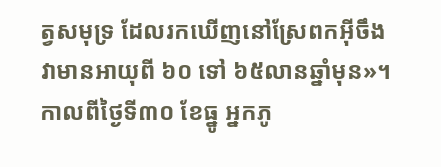ត្វសមុទ្រ ដែលរកឃើញនៅស្រែពកអ៊ីចឹង វាមានអាយុពី ៦០ ទៅ ៦៥លានឆ្នាំមុន»។
កាលពីថ្ងៃទី៣០ ខែធ្នូ អ្នកភូ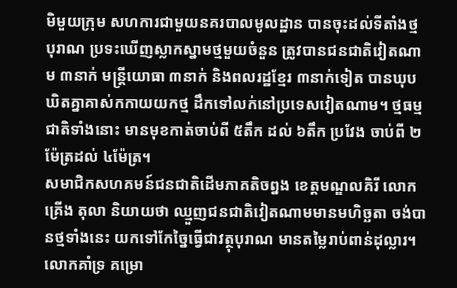មិមួយក្រុម សហការជាមួយនគរបាលមូលដ្ឋាន បានចុះដល់ទីតាំងថ្មបុរាណ ប្រទះឃើញស្លាកស្នាមថ្មមួយចំនួន ត្រូវបានជនជាតិវៀតណាម ៣នាក់ មន្ត្រីយោធា ៣នាក់ និងពលរដ្ឋខ្មែរ ៣នាក់ទៀត បានឃុបឃិតគ្នាគាស់កកាយយកថ្ម ដឹកទៅលក់នៅប្រទេសវៀតណាម។ ថ្មធម្មជាតិទាំងនោះ មានមុខកាត់ចាប់ពី ៥តឹក ដល់ ៦តឹក ប្រវែង ចាប់ពី ២ម៉ែត្រដល់ ៤ម៉ែត្រ។
សមាជិកសហគមន៍ជនជាតិដើមភាគតិចព្នង ខេត្តមណ្ឌលគិរី លោក គ្រើង តុលា និយាយថា ឈ្មួញជនជាតិវៀតណាមមានមហិច្ឆតា ចង់បានថ្មទាំងនេះ យកទៅកែច្នៃធ្វើជាវត្ថុបុរាណ មានតម្លៃរាប់ពាន់ដុល្លារ។ លោកគាំទ្រ គម្រោ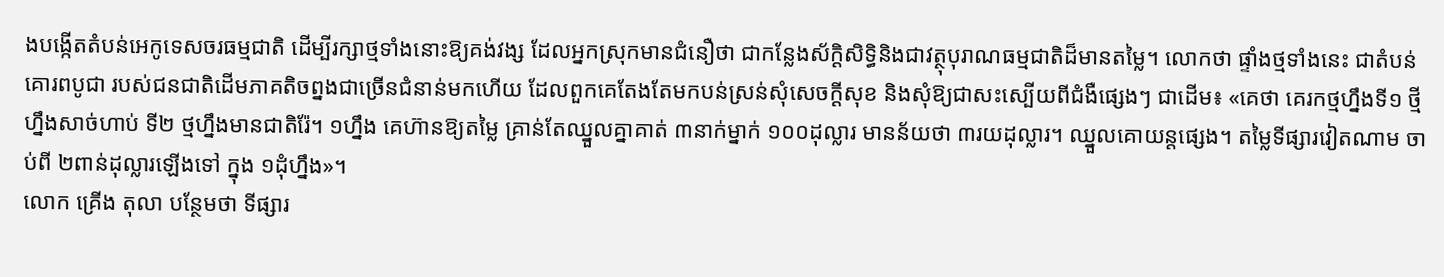ងបង្កើតតំបន់អេកូទេសចរធម្មជាតិ ដើម្បីរក្សាថ្មទាំងនោះឱ្យគង់វង្ស ដែលអ្នកស្រុកមានជំនឿថា ជាកន្លែងស័ក្ដិសិទ្ធិនិងជាវត្ថុបុរាណធម្មជាតិដ៏មានតម្លៃ។ លោកថា ផ្ទាំងថ្មទាំងនេះ ជាតំបន់គោរពបូជា របស់ជនជាតិដើមភាគតិចព្នងជាច្រើនជំនាន់មកហើយ ដែលពួកគេតែងតែមកបន់ស្រន់សុំសេចក្ដីសុខ និងសុំឱ្យជាសះស្បើយពីជំងឺផ្សេងៗ ជាដើម៖ «គេថា គេរកថ្មហ្នឹងទី១ ថ្មីហ្នឹងសាច់ហាប់ ទី២ ថ្មហ្នឹងមានជាតិរ៉ែ។ ១ហ្នឹង គេហ៊ានឱ្យតម្លៃ គ្រាន់តែឈ្នួលគ្នាគាត់ ៣នាក់ម្នាក់ ១០០ដុល្លារ មានន័យថា ៣រយដុល្លារ។ ឈ្នួលគោយន្តផ្សេង។ តម្លៃទីផ្សារវៀតណាម ចាប់ពី ២ពាន់ដុល្លារឡើងទៅ ក្នុង ១ដុំហ្នឹង»។
លោក គ្រើង តុលា បន្ថែមថា ទីផ្សារ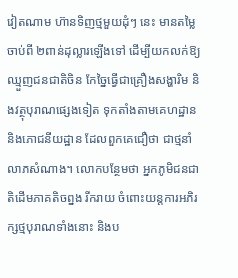វៀតណាម ហ៊ានទិញថ្មមួយដុំៗ នេះ មានតម្លៃចាប់ពី ២ពាន់ដុល្លារឡើងទៅ ដើម្បីយកលក់ឱ្យឈ្មួញជនជាតិចិន កែច្នៃធ្វើជាគ្រឿងសង្ហារិម និងវត្ថុបុរាណផ្សេងទៀត ទុកតាំងតាមគេហដ្ឋាន និងភោជនីយដ្ឋាន ដែលពួកគេជឿថា ជាថ្មនាំលាភសំណាង។ លោកបន្ថែមថា អ្នកភូមិជនជាតិដើមភាគតិចព្នង រីករាយ ចំពោះយន្តការអភិរក្សថ្មបុរាណទាំងនោះ និងប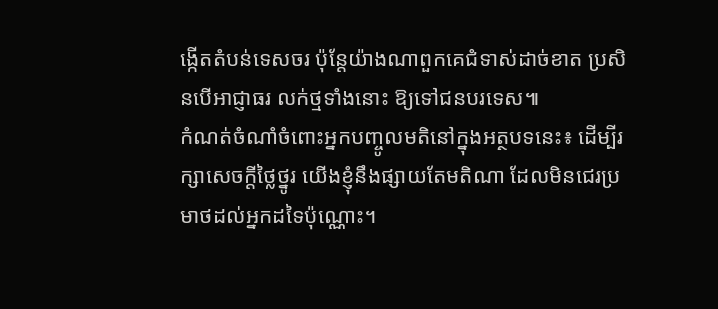ង្កើតតំបន់ទេសចរ ប៉ុន្តែយ៉ាងណាពួកគេជំទាស់ដាច់ខាត ប្រសិនបើអាជ្ញាធរ លក់ថ្មទាំងនោះ ឱ្យទៅជនបរទេស៕
កំណត់ចំណាំចំពោះអ្នកបញ្ចូលមតិនៅក្នុងអត្ថបទនេះ៖ ដើម្បីរក្សាសេចក្ដីថ្លៃថ្នូរ យើងខ្ញុំនឹងផ្សាយតែមតិណា ដែលមិនជេរប្រមាថដល់អ្នកដទៃប៉ុណ្ណោះ។